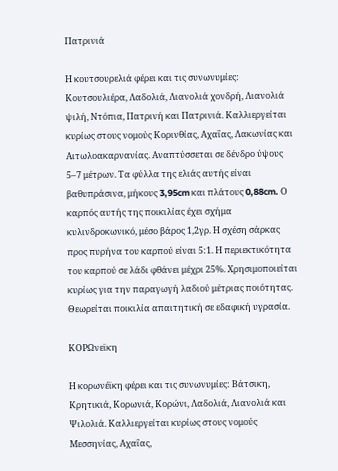Πατρινιά

Η κουτσουρελιά φέρει και τις συνωνυμίες: Κουτσουλιέρα, Λαδολιά, Λιανολιά χονδρή, Λιανολιά ψιλή, Ντόπια, Πατρινή και Πατρινιά. Καλλιεργείται κυρίως στους νομούς Κορινθίας, Αχαΐας, Λακωνίας και Αιτωλοακαρνανίας. Αναπτύσσεται σε δένδρο ύψους 5–7 μέτρων. Τα φύλλα της ελιάς αυτής είναι βαθυπράσινα, μήκους 3,95cm και πλάτους 0,88cm. Ο καρπός αυτής της ποικιλίας έχει σχήμα κυλινδροκωνικό, μέσο βάρος 1,2γρ. Η σχέση σάρκας προς πυρήνα του καρπού είναι 5:1. Η περιεκτικότητα του καρπού σε λάδι φθάνει μέχρι 25%. Χρησιμοποιείται κυρίως για την παραγωγή λαδιού μέτριας ποιότητας. Θεωρείται ποικιλία απαιτητική σε εδαφική υγρασία.

ΚΟΡΩνεϊκη

Η κορωνέϊκη φέρει και τις συνωνυμίες: Βάτσικη, Κρητικιά, Κορωνιά, Κορώνι, Λαδολιά, Λιανολιά και Ψιλολιά. Καλλιεργείται κυρίως στους νομούς Μεσσηνίας, Αχαΐας,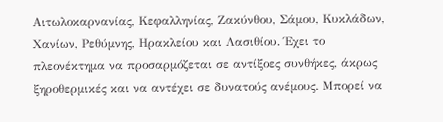Αιτωλοκαρνανίας, Κεφαλληνίας, Ζακύνθου, Σάμου, Κυκλάδων, Χανίων, Ρεθύμνης, Ηρακλείου και Λασιθίου. Έχει το πλεονέκτηµα να προσαρµόζεται σε αντίξοες συνθήκες, άκρως ξηροθερµικές και να αντέχει σε δυνατούς ανέµους. Μπορεί να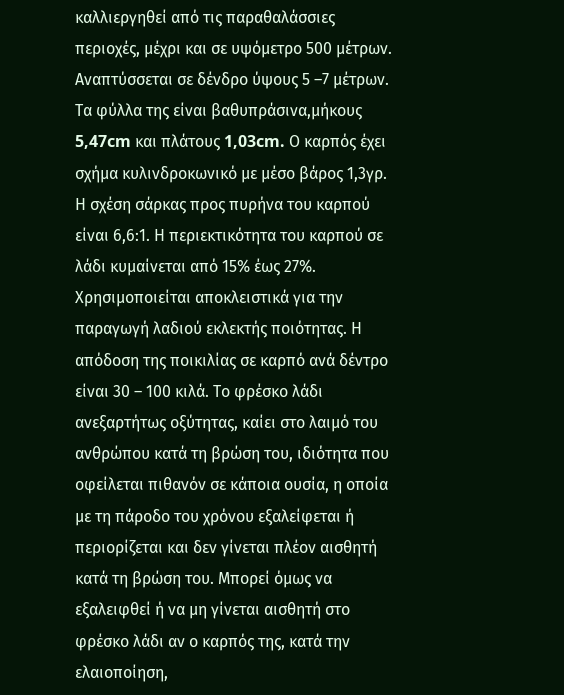καλλιεργηθεί από τις παραθαλάσσιες περιοχές, µέχρι και σε υψόµετρο 500 µέτρων. Αναπτύσσεται σε δένδρο ύψους 5 –7 μέτρων. Τα φύλλα της είναι βαθυπράσινα,μήκους 5,47cm και πλάτους 1,03cm. Ο καρπός έχει σχήμα κυλινδροκωνικό με μέσο βάρος 1,3γρ. Η σχέση σάρκας προς πυρήνα του καρπού είναι 6,6:1. Η περιεκτικότητα του καρπού σε λάδι κυμαίνεται από 15% έως 27%. Χρησιμοποιείται αποκλειστικά για την παραγωγή λαδιού εκλεκτής ποιότητας. Η απόδοση της ποικιλίας σε καρπό ανά δέντρο είναι 30 – 100 κιλά. Το φρέσκο λάδι ανεξαρτήτως οξύτητας, καίει στο λαιμό του ανθρώπου κατά τη βρώση του, ιδιότητα που οφείλεται πιθανόν σε κάποια ουσία, η οποία με τη πάροδο του χρόνου εξαλείφεται ή περιορίζεται και δεν γίνεται πλέον αισθητή κατά τη βρώση του. Μπορεί όμως να εξαλειφθεί ή να μη γίνεται αισθητή στο φρέσκο λάδι αν ο καρπός της, κατά την ελαιοποίηση,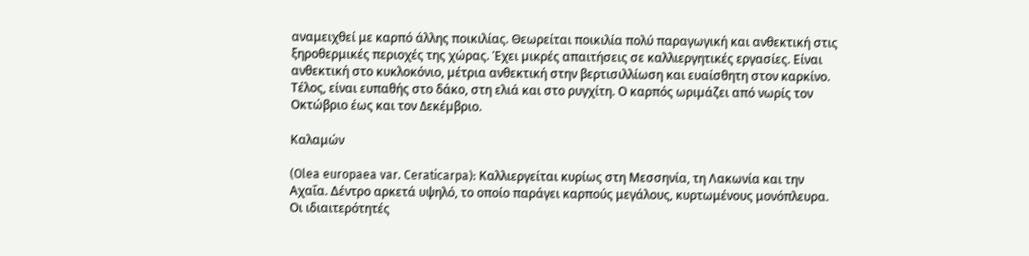αναμειχθεί με καρπό άλλης ποικιλίας. Θεωρείται ποικιλία πολύ παραγωγική και ανθεκτική στις ξηροθερμικές περιοχές της χώρας. Έχει µικρές απαιτήσεις σε καλλιεργητικές εργασίες. Είναι ανθεκτική στο κυκλοκόνιο, µέτρια ανθεκτική στην βερτισιλλίωση και ευαίσθητη στον καρκίνο. Τέλος, είναι ευπαθής στο δάκο, στη ελιά και στο ρυγχίτη. Ο καρπός ωριµάζει από νωρίς τον Οκτώβριο έως και τον ∆εκέµβριο.

Καλαμών

(Olea europaea var. Ceraticarpa): Καλλιεργείται κυρίως στη Μεσσηνία, τη Λακωνία και την Αχαΐα. Δέντρο αρκετά υψηλό, το οποίο παράγει καρπούς μεγάλους, κυρτωμένους μονόπλευρα. Οι ιδιαιτερότητές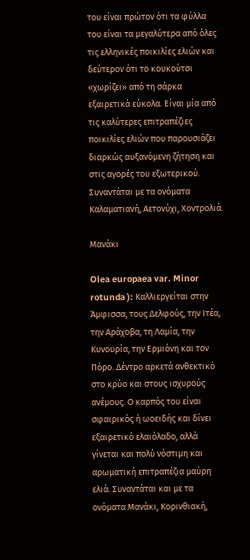του είναι πρώτον ότι τα φύλλα του είναι τα μεγαλύτερα από όλες τις ελληνικές ποικιλίες ελιών και δεύτερον ότι το κουκούτσι «χωρίζει» από τη σάρκα εξαιρετικά εύκολα. Είναι μία από τις καλύτερες επιτραπέζιες ποικιλίες ελιών που παρουσιάζει διαρκώς αυξανόμενη ζήτηση και στις αγορές του εξωτερικού. Συναντάται με τα ονόματα Καλαματιανή, Αετονύχι, Χοντρολιά.

Μανάκι

Olea europaea var. Minor rotunda ): Καλλιεργείται στην Άμφισσα, τους Δελφούς, την Ιτέα, την Αράχοβα, τη Λαμία, την Κυνουρία, την Ερμιόνη και τον Πόρο. Δέντρο αρκετά ανθεκτικό στο κρύο και στους ισχυρούς ανέμους. Ο καρπός του είναι σφαιρικός ή ωοειδής και δίνει εξαιρετικό ελαιόλαδο, αλλά γίνεται και πολύ νόστιμη και αρωματική επιτραπέζια μαύρη ελιά. Συναντάται και με τα ονόματα Μανάκι, Κορινθιακή,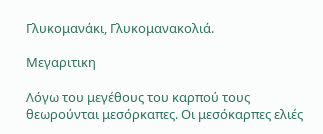Γλυκομανάκι, Γλυκομανακολιά.

Μεγαριτικη

Λόγω του μεγέθους του καρπού τους θεωρούνται μεσόρκαπες. Οι μεσόκαρπες ελιές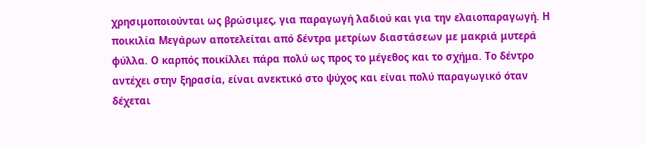χρησιμοποιούνται ως βρώσιμες, για παραγωγή λαδιού και για την ελαιοπαραγωγή. Η ποικιλία Μεγάρων αποτελείται από δέντρα μετρίων διαστάσεων με μακριά μυτερά φύλλα. Ο καρπός ποικίλλει πάρα πολύ ως προς το μέγεθος και το σχήμα. Το δέντρο αντέχει στην ξηρασία, είναι ανεκτικό στο ψύχος και είναι πολύ παραγωγικό όταν δέχεται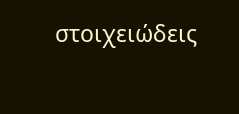στοιχειώδεις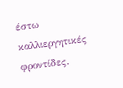έστω καλλιεργητικές φροντίδες.